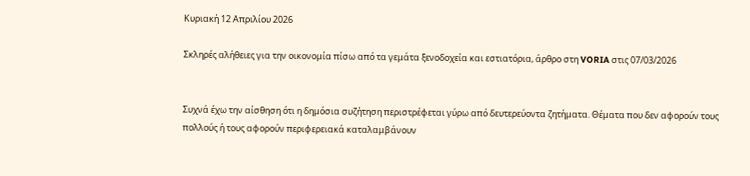Κυριακή 12 Απριλίου 2026

Σκληρές αλήθειες για την οικονομία πίσω από τα γεμάτα ξενοδοχεία και εστιατόρια, άρθρο στη VORIA στις 07/03/2026


Συχνά έχω την αίσθηση ότι η δημόσια συζήτηση περιστρέφεται γύρω από δευτερεύοντα ζητήματα. Θέματα που δεν αφορούν τους πολλούς ή τους αφορούν περιφερειακά καταλαμβάνουν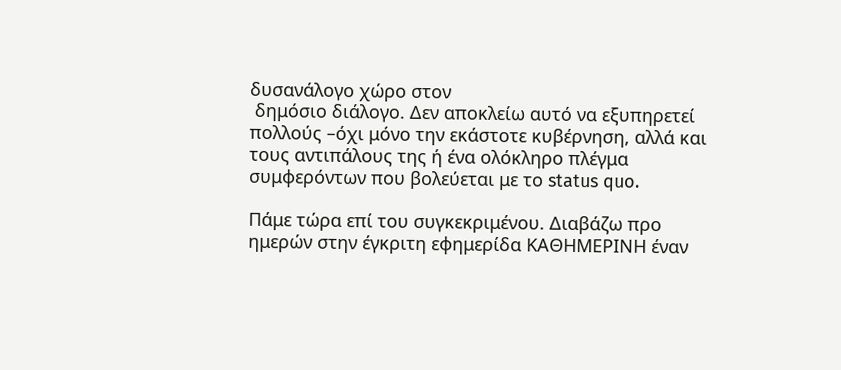δυσανάλογο χώρο στον
 δημόσιο διάλογο. Δεν αποκλείω αυτό να εξυπηρετεί πολλούς –όχι μόνο την εκάστοτε κυβέρνηση, αλλά και τους αντιπάλους της ή ένα ολόκληρο πλέγμα συμφερόντων που βολεύεται με το status quo.

Πάμε τώρα επί του συγκεκριμένου. Διαβάζω προ ημερών στην έγκριτη εφημερίδα ΚΑΘΗΜΕΡΙΝΗ έναν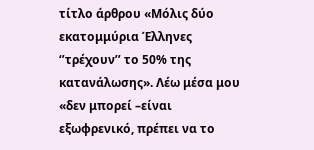τίτλο άρθρου «Μόλις δύο εκατομμύρια Έλληνες ‘’τρέχουν’’ το 50% της κατανάλωσης». Λέω μέσα μου «δεν μπορεί –είναι εξωφρενικό, πρέπει να το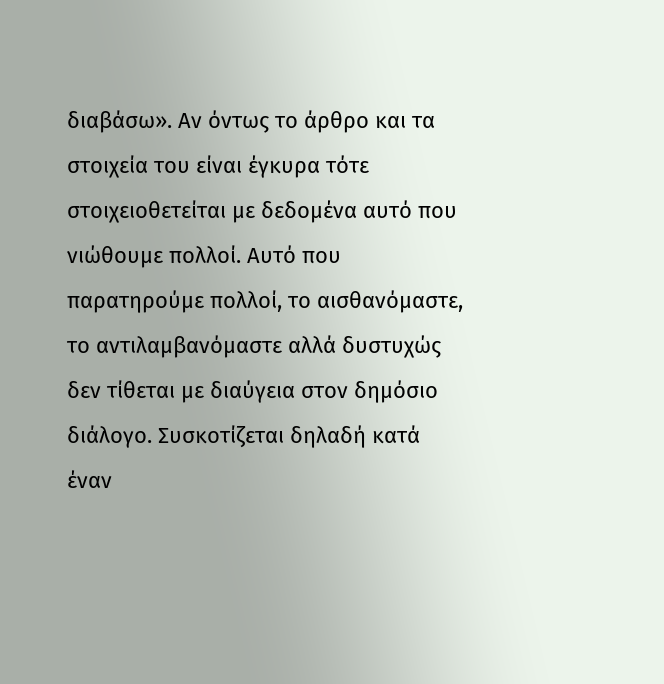διαβάσω». Αν όντως το άρθρο και τα στοιχεία του είναι έγκυρα τότε στοιχειοθετείται με δεδομένα αυτό που νιώθουμε πολλοί. Αυτό που παρατηρούμε πολλοί, το αισθανόμαστε, το αντιλαμβανόμαστε αλλά δυστυχώς δεν τίθεται με διαύγεια στον δημόσιο διάλογο. Συσκοτίζεται δηλαδή κατά έναν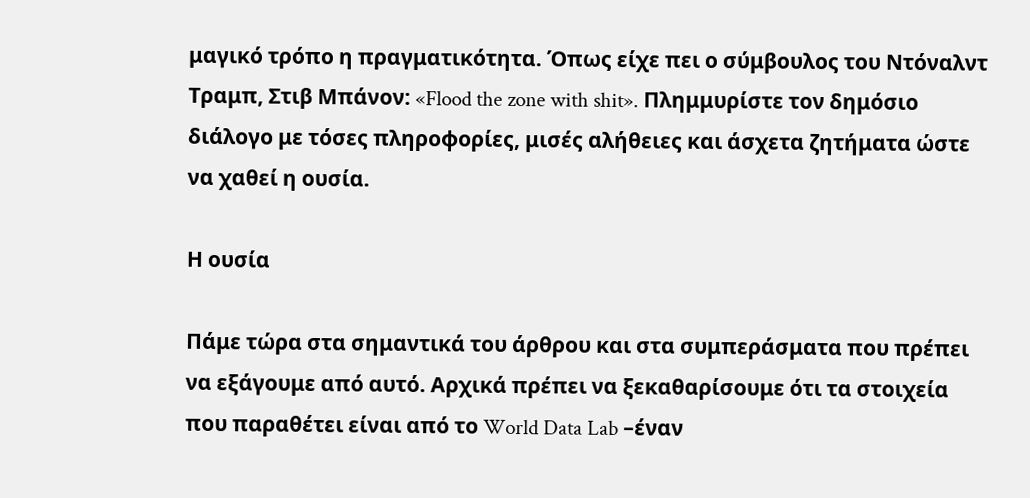μαγικό τρόπο η πραγματικότητα. Όπως είχε πει ο σύμβουλος του Ντόναλντ Τραμπ, Στιβ Μπάνον: «Flood the zone with shit». Πλημμυρίστε τον δημόσιο διάλογο με τόσες πληροφορίες, μισές αλήθειες και άσχετα ζητήματα ώστε να χαθεί η ουσία.

Η ουσία

Πάμε τώρα στα σημαντικά του άρθρου και στα συμπεράσματα που πρέπει να εξάγουμε από αυτό. Αρχικά πρέπει να ξεκαθαρίσουμε ότι τα στοιχεία που παραθέτει είναι από το World Data Lab –έναν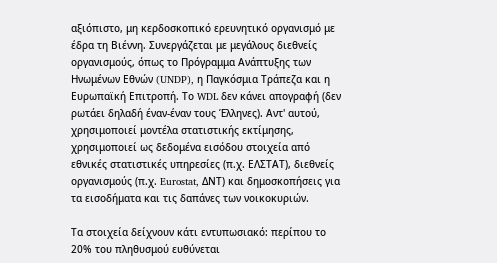αξιόπιστο, μη κερδοσκοπικό ερευνητικό οργανισμό με έδρα τη Βιέννη. Συνεργάζεται με μεγάλους διεθνείς οργανισμούς, όπως το Πρόγραμμα Ανάπτυξης των Ηνωμένων Εθνών (UNDP), η Παγκόσμια Τράπεζα και η Ευρωπαϊκή Επιτροπή. Το WDL δεν κάνει απογραφή (δεν ρωτάει δηλαδή έναν-έναν τους Έλληνες). Αντ' αυτού, χρησιμοποιεί μοντέλα στατιστικής εκτίμησης, χρησιμοποιεί ως δεδομένα εισόδου στοιχεία από εθνικές στατιστικές υπηρεσίες (π.χ. ΕΛΣΤΑΤ), διεθνείς οργανισμούς (π.χ. Eurostat, ΔΝΤ) και δημοσκοπήσεις για τα εισοδήματα και τις δαπάνες των νοικοκυριών.

Τα στοιχεία δείχνουν κάτι εντυπωσιακό: περίπου το 20% του πληθυσμού ευθύνεται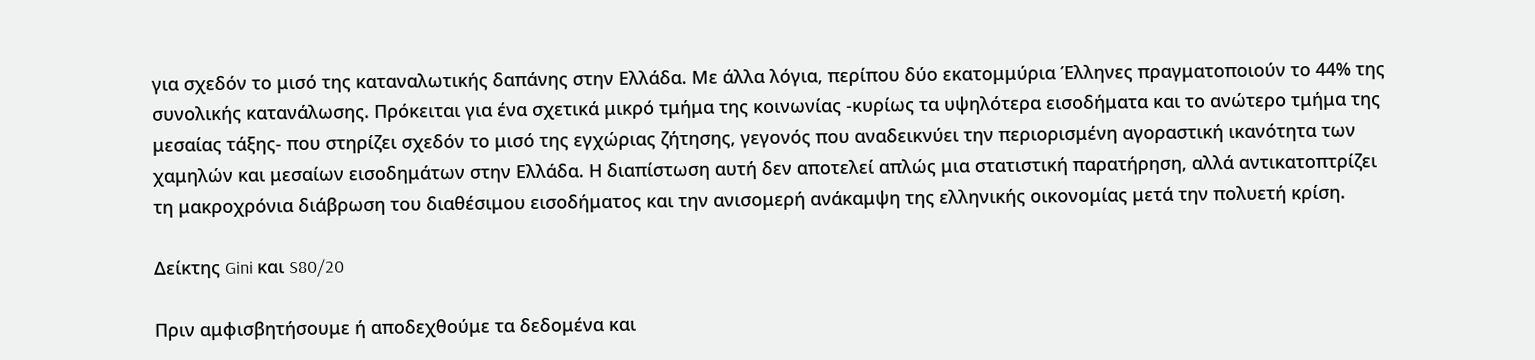για σχεδόν το μισό της καταναλωτικής δαπάνης στην Ελλάδα. Με άλλα λόγια, περίπου δύο εκατομμύρια Έλληνες πραγματοποιούν το 44% της συνολικής κατανάλωσης. Πρόκειται για ένα σχετικά μικρό τμήμα της κοινωνίας -κυρίως τα υψηλότερα εισοδήματα και το ανώτερο τμήμα της μεσαίας τάξης- που στηρίζει σχεδόν το μισό της εγχώριας ζήτησης, γεγονός που αναδεικνύει την περιορισμένη αγοραστική ικανότητα των χαμηλών και μεσαίων εισοδημάτων στην Ελλάδα. Η διαπίστωση αυτή δεν αποτελεί απλώς μια στατιστική παρατήρηση, αλλά αντικατοπτρίζει τη μακροχρόνια διάβρωση του διαθέσιμου εισοδήματος και την ανισομερή ανάκαμψη της ελληνικής οικονομίας μετά την πολυετή κρίση.

Δείκτης Gini και S80/20

Πριν αμφισβητήσουμε ή αποδεχθούμε τα δεδομένα και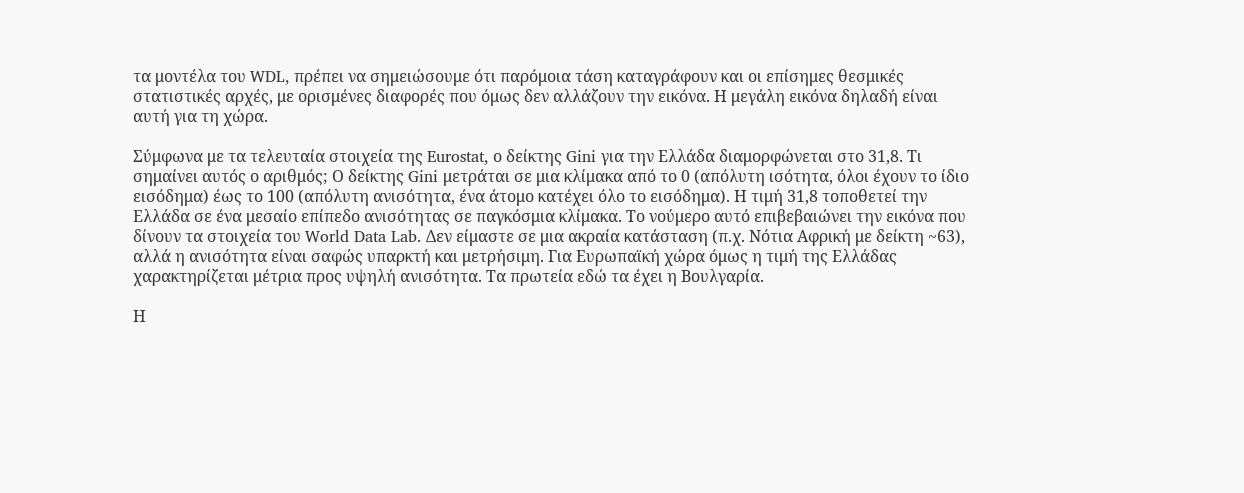τα μοντέλα του WDL, πρέπει να σημειώσουμε ότι παρόμοια τάση καταγράφουν και οι επίσημες θεσμικές στατιστικές αρχές, με ορισμένες διαφορές που όμως δεν αλλάζουν την εικόνα. Η μεγάλη εικόνα δηλαδή είναι αυτή για τη χώρα.

Σύμφωνα με τα τελευταία στοιχεία της Eurostat, ο δείκτης Gini για την Ελλάδα διαμορφώνεται στο 31,8. Τι σημαίνει αυτός ο αριθμός; Ο δείκτης Gini μετράται σε μια κλίμακα από το 0 (απόλυτη ισότητα, όλοι έχουν το ίδιο εισόδημα) έως το 100 (απόλυτη ανισότητα, ένα άτομο κατέχει όλο το εισόδημα). Η τιμή 31,8 τοποθετεί την Ελλάδα σε ένα μεσαίο επίπεδο ανισότητας σε παγκόσμια κλίμακα. Το νούμερο αυτό επιβεβαιώνει την εικόνα που δίνουν τα στοιχεία του World Data Lab. Δεν είμαστε σε μια ακραία κατάσταση (π.χ. Νότια Αφρική με δείκτη ~63), αλλά η ανισότητα είναι σαφώς υπαρκτή και μετρήσιμη. Για Ευρωπαϊκή χώρα όμως η τιμή της Ελλάδας χαρακτηρίζεται μέτρια προς υψηλή ανισότητα. Τα πρωτεία εδώ τα έχει η Βουλγαρία.

Η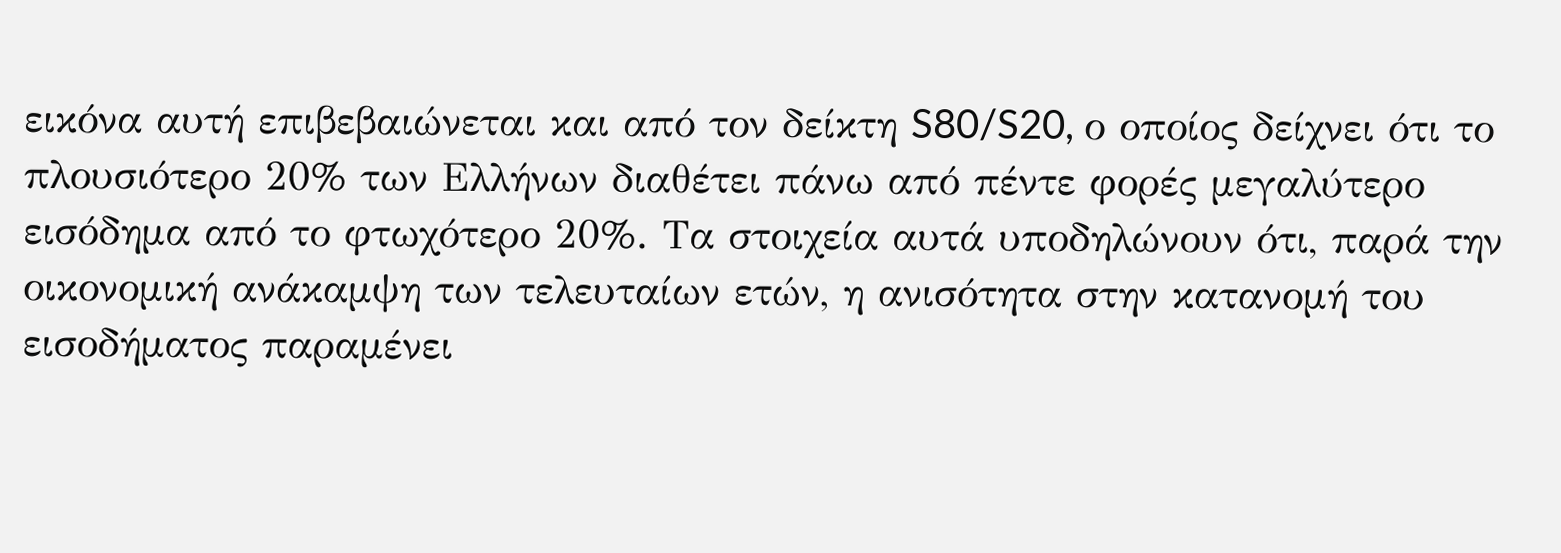εικόνα αυτή επιβεβαιώνεται και από τον δείκτη S80/S20, ο οποίος δείχνει ότι το πλουσιότερο 20% των Ελλήνων διαθέτει πάνω από πέντε φορές μεγαλύτερο εισόδημα από το φτωχότερο 20%. Τα στοιχεία αυτά υποδηλώνουν ότι, παρά την οικονομική ανάκαμψη των τελευταίων ετών, η ανισότητα στην κατανομή του εισοδήματος παραμένει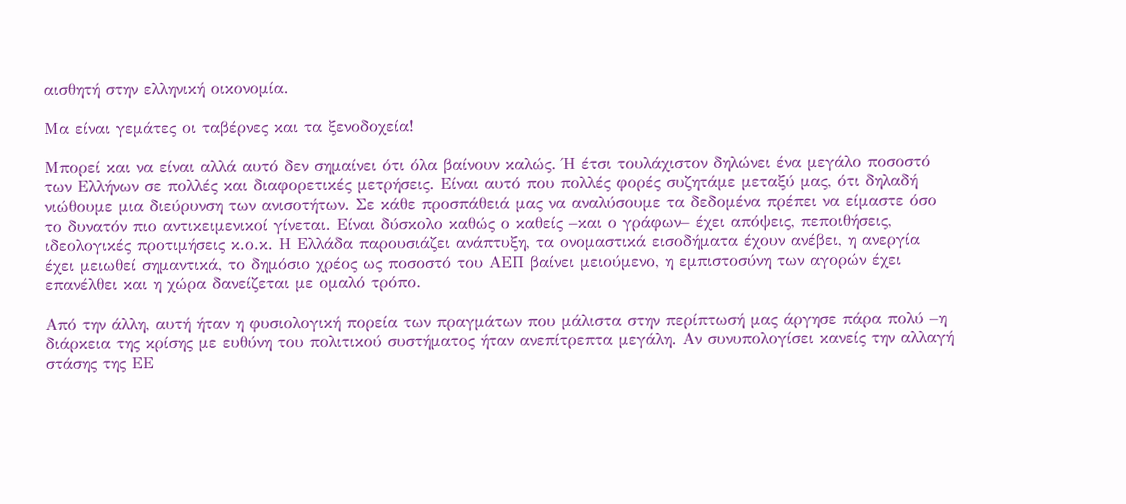αισθητή στην ελληνική οικονομία.

Μα είναι γεμάτες οι ταβέρνες και τα ξενοδοχεία!

Μπορεί και να είναι αλλά αυτό δεν σημαίνει ότι όλα βαίνουν καλώς. Ή έτσι τουλάχιστον δηλώνει ένα μεγάλο ποσοστό των Ελλήνων σε πολλές και διαφορετικές μετρήσεις. Είναι αυτό που πολλές φορές συζητάμε μεταξύ μας, ότι δηλαδή νιώθουμε μια διεύρυνση των ανισοτήτων. Σε κάθε προσπάθειά μας να αναλύσουμε τα δεδομένα πρέπει να είμαστε όσο το δυνατόν πιο αντικειμενικοί γίνεται. Είναι δύσκολο καθώς ο καθείς –και ο γράφων– έχει απόψεις, πεποιθήσεις, ιδεολογικές προτιμήσεις κ.ο.κ. Η Ελλάδα παρουσιάζει ανάπτυξη, τα ονομαστικά εισοδήματα έχουν ανέβει, η ανεργία έχει μειωθεί σημαντικά, το δημόσιο χρέος ως ποσοστό του ΑΕΠ βαίνει μειούμενο, η εμπιστοσύνη των αγορών έχει επανέλθει και η χώρα δανείζεται με ομαλό τρόπο.

Από την άλλη, αυτή ήταν η φυσιολογική πορεία των πραγμάτων που μάλιστα στην περίπτωσή μας άργησε πάρα πολύ –η διάρκεια της κρίσης με ευθύνη του πολιτικού συστήματος ήταν ανεπίτρεπτα μεγάλη. Αν συνυπολογίσει κανείς την αλλαγή στάσης της ΕΕ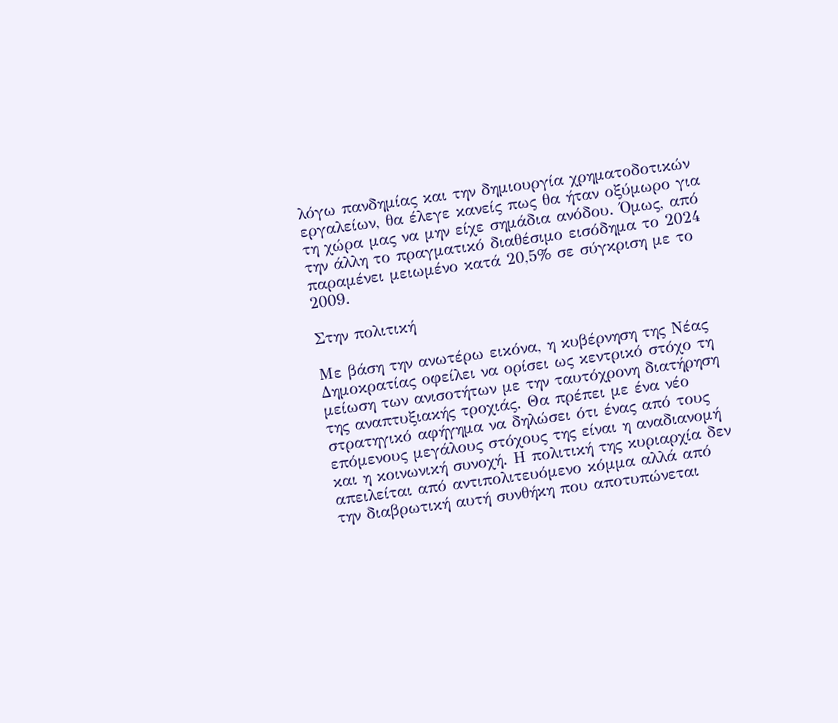λόγω πανδημίας και την δημιουργία χρηματοδοτικών εργαλείων, θα έλεγε κανείς πως θα ήταν οξύμωρο για τη χώρα μας να μην είχε σημάδια ανόδου. Όμως, από την άλλη το πραγματικό διαθέσιμο εισόδημα το 2024 παραμένει μειωμένο κατά 20,5% σε σύγκριση με το 2009.

Στην πολιτική

Με βάση την ανωτέρω εικόνα, η κυβέρνηση της Νέας Δημοκρατίας οφείλει να ορίσει ως κεντρικό στόχο τη μείωση των ανισοτήτων με την ταυτόχρονη διατήρηση της αναπτυξιακής τροχιάς. Θα πρέπει με ένα νέο στρατηγικό αφήγημα να δηλώσει ότι ένας από τους επόμενους μεγάλους στόχους της είναι η αναδιανομή και η κοινωνική συνοχή. Η πολιτική της κυριαρχία δεν απειλείται από αντιπολιτευόμενο κόμμα αλλά από την διαβρωτική αυτή συνθήκη που αποτυπώνεται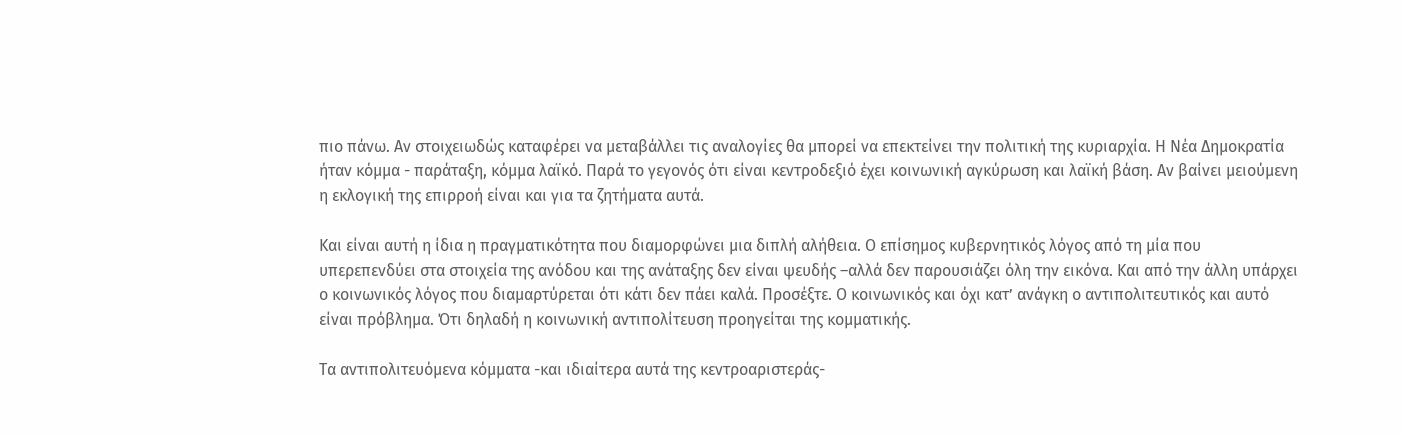πιο πάνω. Αν στοιχειωδώς καταφέρει να μεταβάλλει τις αναλογίες θα μπορεί να επεκτείνει την πολιτική της κυριαρχία. Η Νέα Δημοκρατία ήταν κόμμα - παράταξη, κόμμα λαϊκό. Παρά το γεγονός ότι είναι κεντροδεξιό έχει κοινωνική αγκύρωση και λαϊκή βάση. Αν βαίνει μειούμενη η εκλογική της επιρροή είναι και για τα ζητήματα αυτά.

Και είναι αυτή η ίδια η πραγματικότητα που διαμορφώνει μια διπλή αλήθεια. Ο επίσημος κυβερνητικός λόγος από τη μία που υπερεπενδύει στα στοιχεία της ανόδου και της ανάταξης δεν είναι ψευδής –αλλά δεν παρουσιάζει όλη την εικόνα. Και από την άλλη υπάρχει ο κοινωνικός λόγος που διαμαρτύρεται ότι κάτι δεν πάει καλά. Προσέξτε. Ο κοινωνικός και όχι κατ’ ανάγκη ο αντιπολιτευτικός και αυτό είναι πρόβλημα. Ότι δηλαδή η κοινωνική αντιπολίτευση προηγείται της κομματικής.

Τα αντιπολιτευόμενα κόμματα -και ιδιαίτερα αυτά της κεντροαριστεράς-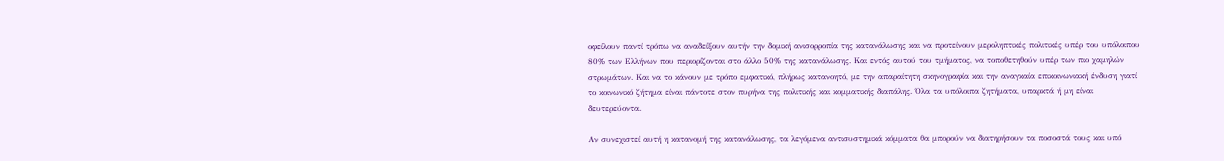οφείλουν παντί τρόπω να αναδείξουν αυτήν την δομική ανισορροπία της κατανάλωσης και να προτείνουν μεροληπτικές πολιτικές υπέρ του υπόλοιπου 80% των Ελλήνων που περιορίζονται στο άλλο 50% της κατανάλωσης. Και εντός αυτού του τμήματος, να τοποθετηθούν υπέρ των πιο χαμηλών στρωμάτων. Και να το κάνουν με τρόπο εμφατικό, πλήρως κατανοητό, με την απαραίτητη σκηνογραφία και την αναγκαία επικοινωνιακή ένδυση γιατί το κοινωνικό ζήτημα είναι πάντοτε στον πυρήνα της πολιτικής και κομματικής διαπάλης. Όλα τα υπόλοιπα ζητήματα, υπαρκτά ή μη είναι δευτερεύοντα.

Αν συνεχιστεί αυτή η κατανομή της κατανάλωσης, τα λεγόμενα αντισυστημικά κόμματα θα μπορούν να διατηρήσουν τα ποσοστά τους και υπό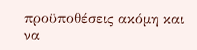προϋποθέσεις ακόμη και να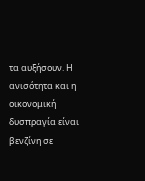τα αυξήσουν. Η ανισότητα και η οικονομική δυσπραγία είναι βενζίνη σε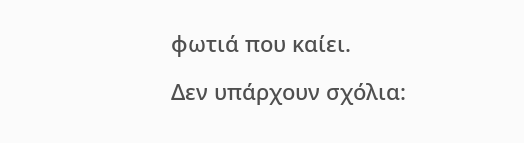φωτιά που καίει.

Δεν υπάρχουν σχόλια: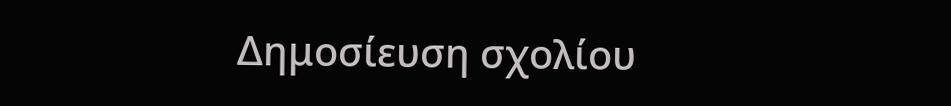Δημοσίευση σχολίου